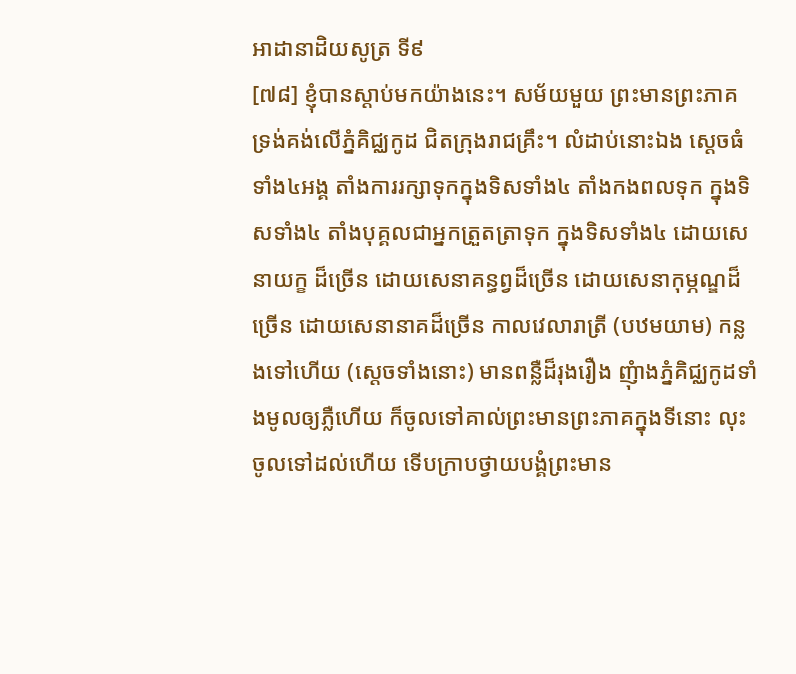អាដានាដិយសូត្រ ទី៩
[៧៨] ខ្ញុំបានស្តាប់មកយ៉ាងនេះ។ សម័យមួយ ព្រះមានព្រះភាគ ទ្រង់គង់លើភ្នំគិជ្ឈកូដ ជិតក្រុងរាជគ្រឹះ។ លំដាប់នោះឯង ស្តេចធំទាំង៤អង្គ តាំងការរក្សាទុកក្នុងទិសទាំង៤ តាំងកងពលទុក ក្នុងទិសទាំង៤ តាំងបុគ្គលជាអ្នកត្រួតត្រាទុក ក្នុងទិសទាំង៤ ដោយសេនាយក្ខ ដ៏ច្រើន ដោយសេនាគន្ធព្វដ៏ច្រើន ដោយសេនាកុម្ភណ្ឌដ៏ច្រើន ដោយសេនានាគដ៏ច្រើន កាលវេលារាត្រី (បឋមយាម) កន្លងទៅហើយ (ស្តេចទាំងនោះ) មានពន្លឺដ៏រុងរឿង ញុំាងភ្នំគិជ្ឈកូដទាំងមូលឲ្យភ្លឺហើយ ក៏ចូលទៅគាល់ព្រះមានព្រះភាគក្នុងទីនោះ លុះចូលទៅដល់ហើយ ទើបក្រាបថ្វាយបង្គំព្រះមាន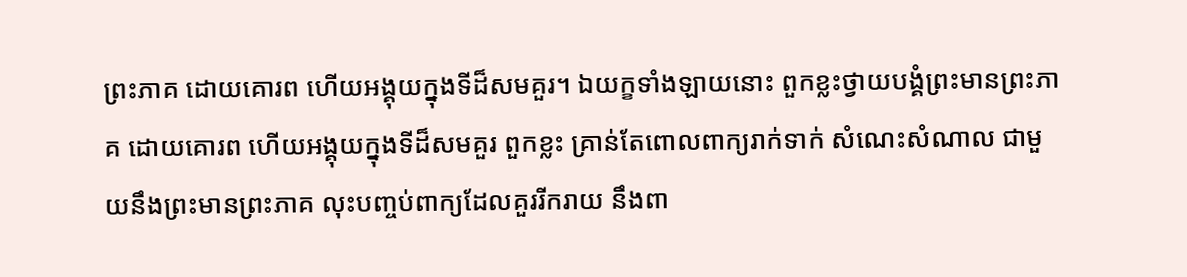ព្រះភាគ ដោយគោរព ហើយអង្គុយក្នុងទីដ៏សមគួរ។ ឯយក្ខទាំងឡាយនោះ ពួកខ្លះថ្វាយបង្គំព្រះមានព្រះភាគ ដោយគោរព ហើយអង្គុយក្នុងទីដ៏សមគួរ ពួកខ្លះ គ្រាន់តែពោលពាក្យរាក់ទាក់ សំណេះសំណាល ជាមួយនឹងព្រះមានព្រះភាគ លុះបញ្ចប់ពាក្យដែលគួររីករាយ នឹងពា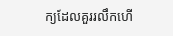ក្យដែលគួររលឹកហើ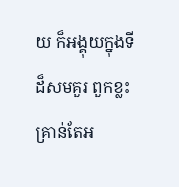យ ក៏អង្គុយក្នុងទីដ៏សមគួរ ពួកខ្លះ គ្រាន់តែអ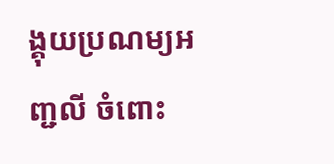ង្គុយប្រណម្យអញ្ជលី ចំពោះ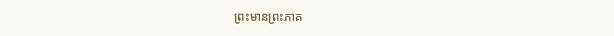ព្រះមានព្រះភាគ